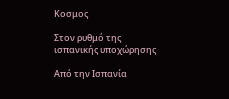Κοσμος

Στον ρυθμό της ισπανικής υποχώρησης

Από την Ισπανία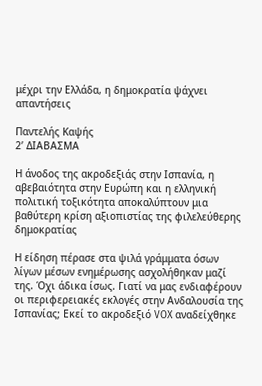μέχρι την Ελλάδα, η δημοκρατία ψάχνει απαντήσεις

Παντελής Καψής
2’ ΔΙΑΒΑΣΜΑ

Η άνοδος της ακροδεξιάς στην Ισπανία, η αβεβαιότητα στην Ευρώπη και η ελληνική πολιτική τοξικότητα αποκαλύπτουν μια βαθύτερη κρίση αξιοπιστίας της φιλελεύθερης δημοκρατίας

Η είδηση πέρασε στα ψιλά γράμματα όσων λίγων μέσων ενημέρωσης ασχολήθηκαν μαζί της. Όχι άδικα ίσως. Γιατί να μας ενδιαφέρουν οι περιφερειακές εκλογές στην Ανδαλουσία της Ισπανίας; Εκεί το ακροδεξιό VOX αναδείχθηκε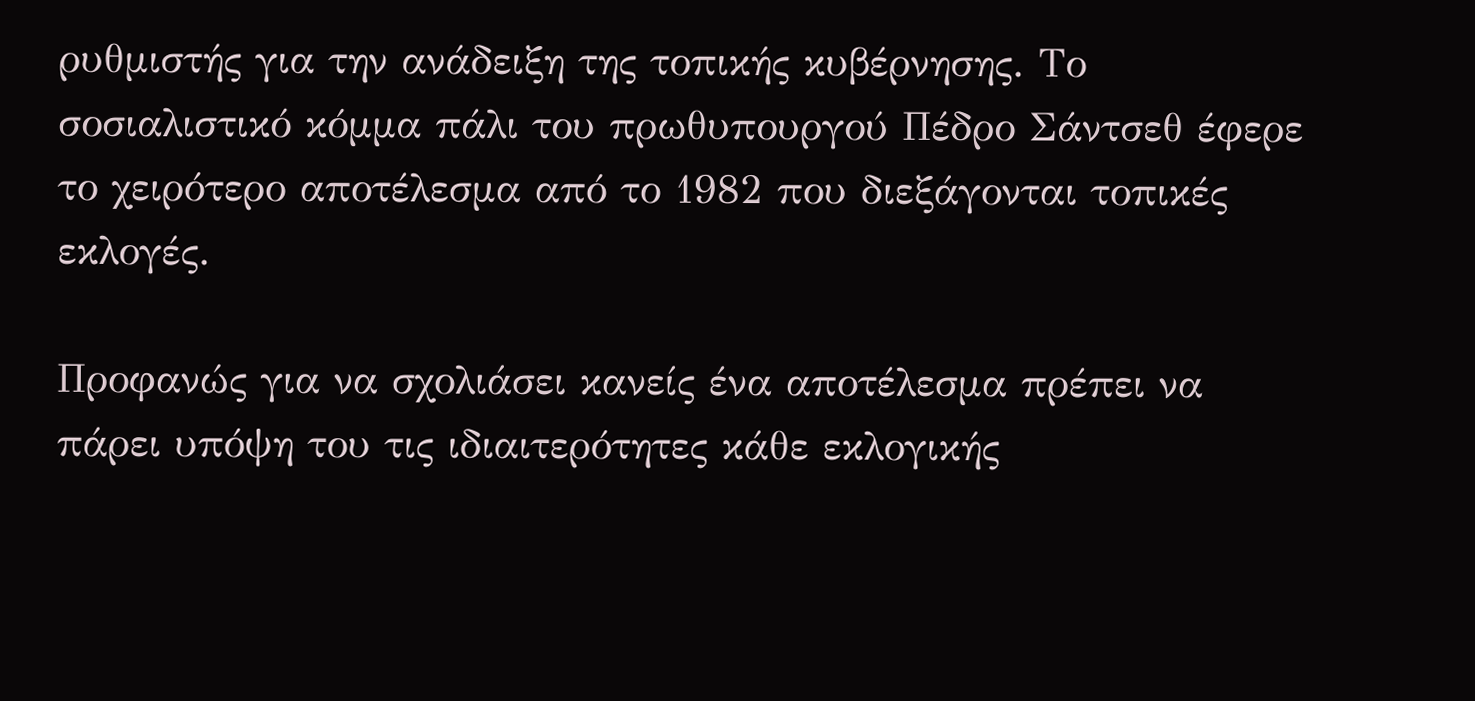ρυθμιστής για την ανάδειξη της τοπικής κυβέρνησης. Το σοσιαλιστικό κόμμα πάλι του πρωθυπουργού Πέδρο Σάντσεθ έφερε το χειρότερο αποτέλεσμα από το 1982 που διεξάγονται τοπικές εκλογές.

Προφανώς για να σχολιάσει κανείς ένα αποτέλεσμα πρέπει να πάρει υπόψη του τις ιδιαιτερότητες κάθε εκλογικής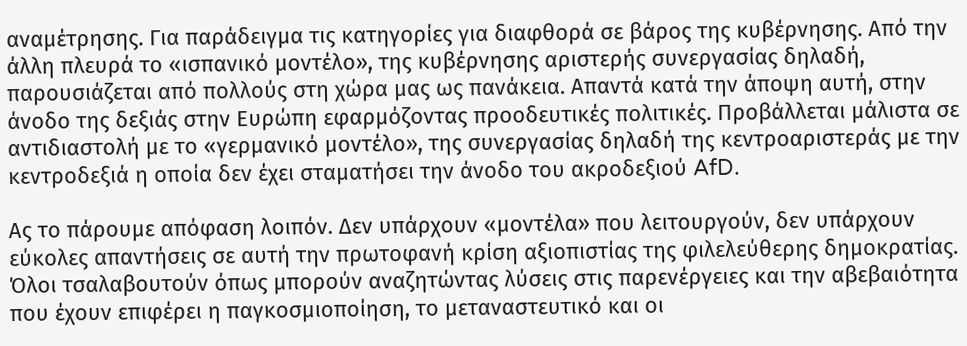αναμέτρησης. Για παράδειγμα τις κατηγορίες για διαφθορά σε βάρος της κυβέρνησης. Από την άλλη πλευρά το «ισπανικό μοντέλο», της κυβέρνησης αριστερής συνεργασίας δηλαδή, παρουσιάζεται από πολλούς στη χώρα μας ως πανάκεια. Απαντά κατά την άποψη αυτή, στην άνοδο της δεξιάς στην Ευρώπη εφαρμόζοντας προοδευτικές πολιτικές. Προβάλλεται μάλιστα σε αντιδιαστολή με το «γερμανικό μοντέλο», της συνεργασίας δηλαδή της κεντροαριστεράς με την κεντροδεξιά η οποία δεν έχει σταματήσει την άνοδο του ακροδεξιού AfD.

Ας το πάρουμε απόφαση λοιπόν. Δεν υπάρχουν «μοντέλα» που λειτουργούν, δεν υπάρχουν εύκολες απαντήσεις σε αυτή την πρωτοφανή κρίση αξιοπιστίας της φιλελεύθερης δημοκρατίας. Όλοι τσαλαβουτούν όπως μπορούν αναζητώντας λύσεις στις παρενέργειες και την αβεβαιότητα που έχουν επιφέρει η παγκοσμιοποίηση, το μεταναστευτικό και οι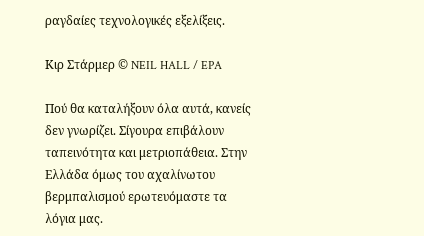ραγδαίες τεχνολογικές εξελίξεις.

Κιρ Στάρμερ © NEIL HALL / EPA

Πού θα καταλήξουν όλα αυτά, κανείς δεν γνωρίζει. Σίγουρα επιβάλουν ταπεινότητα και μετριοπάθεια. Στην Ελλάδα όμως του αχαλίνωτου βερμπαλισμού ερωτευόμαστε τα λόγια μας.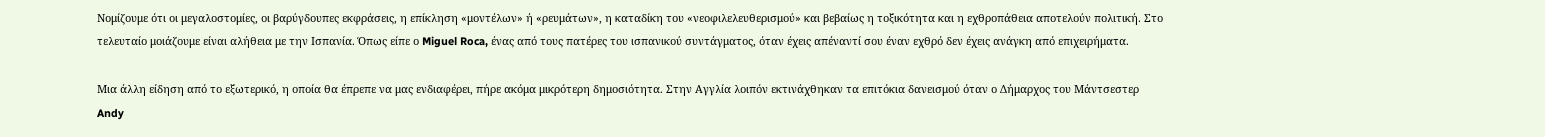Νομίζουμε ότι οι μεγαλοστομίες, οι βαρύγδουπες εκφράσεις, η επίκληση «μοντέλων» ή «ρευμάτων», η καταδίκη του «νεοφιλελευθερισμού» και βεβαίως η τοξικότητα και η εχθροπάθεια αποτελούν πολιτική. Στο τελευταίο μοιάζουμε είναι αλήθεια με την Ισπανία. Όπως είπε ο Miguel Roca, ένας από τους πατέρες του ισπανικού συντάγματος, όταν έχεις απέναντί σου έναν εχθρό δεν έχεις ανάγκη από επιχειρήματα.

Μια άλλη είδηση από το εξωτερικό, η οποία θα έπρεπε να μας ενδιαφέρει, πήρε ακόμα μικρότερη δημοσιότητα. Στην Αγγλία λοιπόν εκτινάχθηκαν τα επιτόκια δανεισμού όταν ο Δήμαρχος του Μάντσεστερ Andy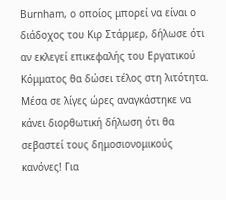Burnham, ο οποίος μπορεί να είναι ο διάδοχος του Κιρ Στάρμερ, δήλωσε ότι αν εκλεγεί επικεφαλής του Εργατικού Κόμματος θα δώσει τέλος στη λιτότητα. Μέσα σε λίγες ώρες αναγκάστηκε να κάνει διορθωτική δήλωση ότι θα σεβαστεί τους δημοσιονομικούς κανόνες! Για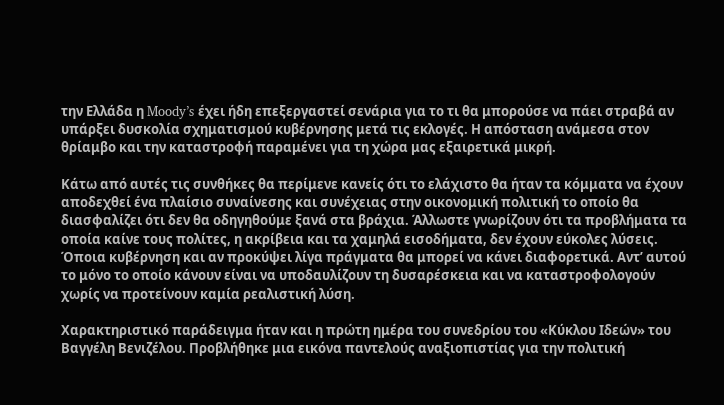την Ελλάδα η Moody’s έχει ήδη επεξεργαστεί σενάρια για το τι θα μπορούσε να πάει στραβά αν υπάρξει δυσκολία σχηματισμού κυβέρνησης μετά τις εκλογές. Η απόσταση ανάμεσα στον θρίαμβο και την καταστροφή παραμένει για τη χώρα μας εξαιρετικά μικρή.

Κάτω από αυτές τις συνθήκες θα περίμενε κανείς ότι το ελάχιστο θα ήταν τα κόμματα να έχουν αποδεχθεί ένα πλαίσιο συναίνεσης και συνέχειας στην οικονομική πολιτική το οποίο θα διασφαλίζει ότι δεν θα οδηγηθούμε ξανά στα βράχια. Άλλωστε γνωρίζουν ότι τα προβλήματα τα οποία καίνε τους πολίτες, η ακρίβεια και τα χαμηλά εισοδήματα, δεν έχουν εύκολες λύσεις. Όποια κυβέρνηση και αν προκύψει λίγα πράγματα θα μπορεί να κάνει διαφορετικά. Αντ’ αυτού το μόνο το οποίο κάνουν είναι να υποδαυλίζουν τη δυσαρέσκεια και να καταστροφολογούν χωρίς να προτείνουν καμία ρεαλιστική λύση.

Χαρακτηριστικό παράδειγμα ήταν και η πρώτη ημέρα του συνεδρίου του «Κύκλου Ιδεών» του Βαγγέλη Βενιζέλου. Προβλήθηκε μια εικόνα παντελούς αναξιοπιστίας για την πολιτική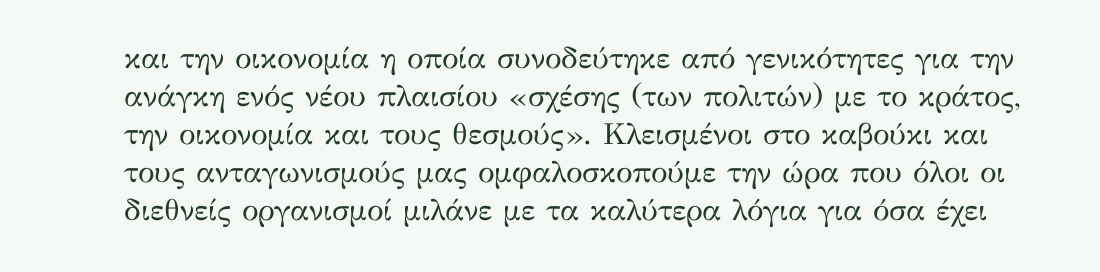και την οικονομία η οποία συνοδεύτηκε από γενικότητες για την ανάγκη ενός νέου πλαισίου «σχέσης (των πολιτών) με το κράτος, την οικονομία και τους θεσμούς». Κλεισμένοι στο καβούκι και τους ανταγωνισμούς μας ομφαλοσκοπούμε την ώρα που όλοι οι διεθνείς οργανισμοί μιλάνε με τα καλύτερα λόγια για όσα έχει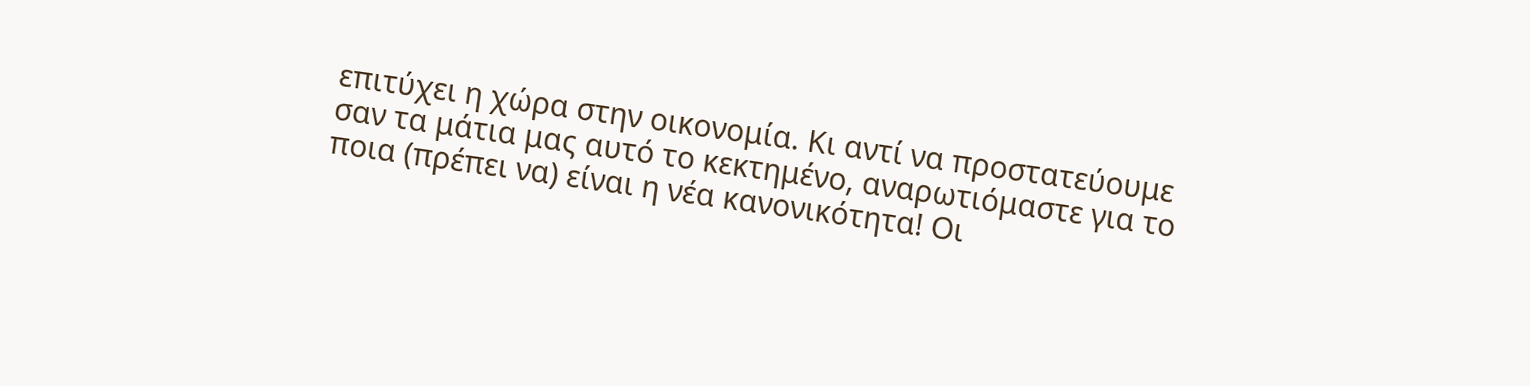επιτύχει η χώρα στην οικονομία. Κι αντί να προστατεύουμε σαν τα μάτια μας αυτό το κεκτημένο, αναρωτιόμαστε για το ποια (πρέπει να) είναι η νέα κανονικότητα! Οι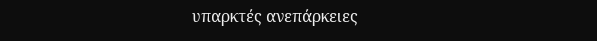υπαρκτές ανεπάρκειες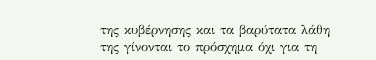της κυβέρνησης και τα βαρύτατα λάθη της γίνονται το πρόσχημα όχι για τη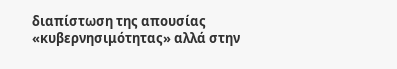διαπίστωση της απουσίας «κυβερνησιμότητας» αλλά στην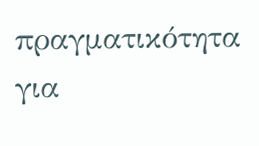πραγματικότητα για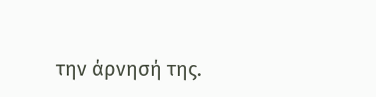την άρνησή της.